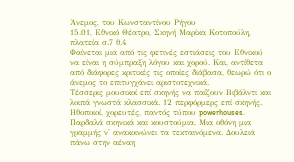Άνεμος, του Κωνσταντίνου Ρήγου
15.01, Εθνικό Θέατρο, Σκηνή Μαρίκα Κοτοπούλη, πλατεία σ.7 θ.4
Φαίνεται μια από τις φετινές εστιάσεις του Εθνικού να είναι η σύμπραξη λόγου και χορού. Και, αντίθετα από διάφορες κριτικές τις οποίες διάβασα, θεωρώ ότι ο άνεμος το επιτυγχάνει αριστοτεχνικά.
Τέσσερις μουσικοί επί σκηνής να παίζουν Βιβάλντι και λοιπά γνωστά κλασσικά. 12 περφόρμερς επί σκηνής. Ηθοποιοί, χορευτές, παντός τύπου powerhouses. Παρδαλά σκηνικά και κουστούμια. Μια οθόνη μια γραμμής ν' ανακοινώνει τα τεκταινόμενα. Δουλειά πάνω στην αέναη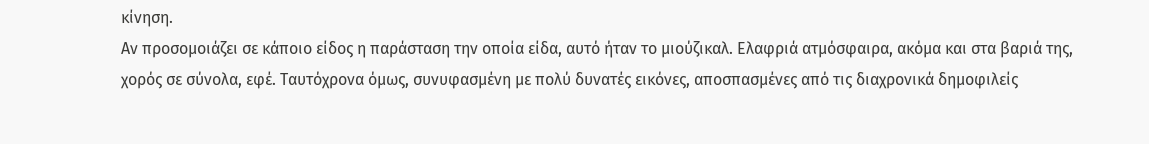κίνηση.
Αν προσομοιάζει σε κάποιο είδος η παράσταση την οποία είδα, αυτό ήταν το μιούζικαλ. Ελαφριά ατμόσφαιρα, ακόμα και στα βαριά της, χορός σε σύνολα, εφέ. Ταυτόχρονα όμως, συνυφασμένη με πολύ δυνατές εικόνες, αποσπασμένες από τις διαχρονικά δημοφιλείς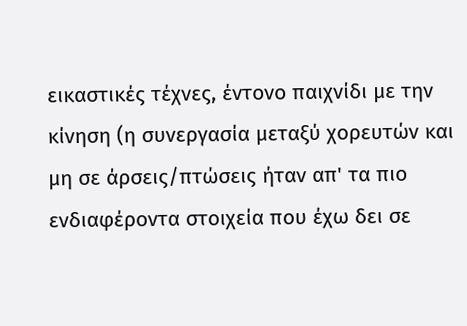εικαστικές τέχνες, έντονο παιχνίδι με την κίνηση (η συνεργασία μεταξύ χορευτών και μη σε άρσεις/πτώσεις ήταν απ' τα πιο ενδιαφέροντα στοιχεία που έχω δει σε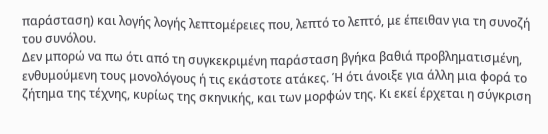παράσταση) και λογής λογής λεπτομέρειες που, λεπτό το λεπτό, με έπειθαν για τη συνοζή του συνόλου.
Δεν μπορώ να πω ότι από τη συγκεκριμένη παράσταση βγήκα βαθιά προβληματισμένη, ενθυμούμενη τους μονολόγους ή τις εκάστοτε ατάκες. Ή ότι άνοιξε για άλλη μια φορά το ζήτημα της τέχνης, κυρίως της σκηνικής, και των μορφών της. Κι εκεί έρχεται η σύγκριση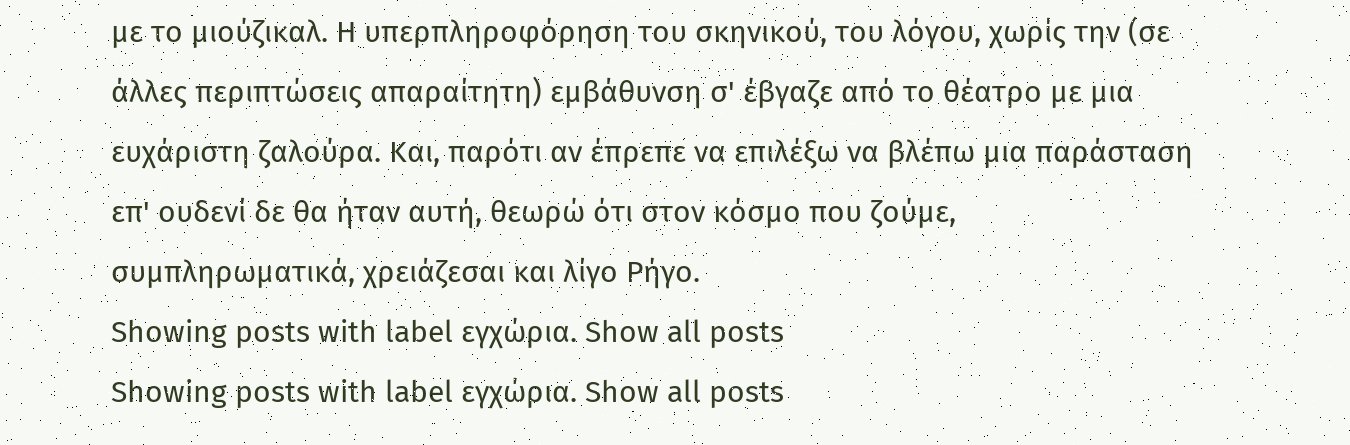με το μιούζικαλ. Η υπερπληροφόρηση του σκηνικού, του λόγου, χωρίς την (σε άλλες περιπτώσεις απαραίτητη) εμβάθυνση σ' έβγαζε από το θέατρο με μια ευχάριστη ζαλούρα. Και, παρότι αν έπρεπε να επιλέξω να βλέπω μια παράσταση επ' ουδενί δε θα ήταν αυτή, θεωρώ ότι στον κόσμο που ζούμε, συμπληρωματικά, χρειάζεσαι και λίγο Ρήγο.
Showing posts with label εγχώρια. Show all posts
Showing posts with label εγχώρια. Show all posts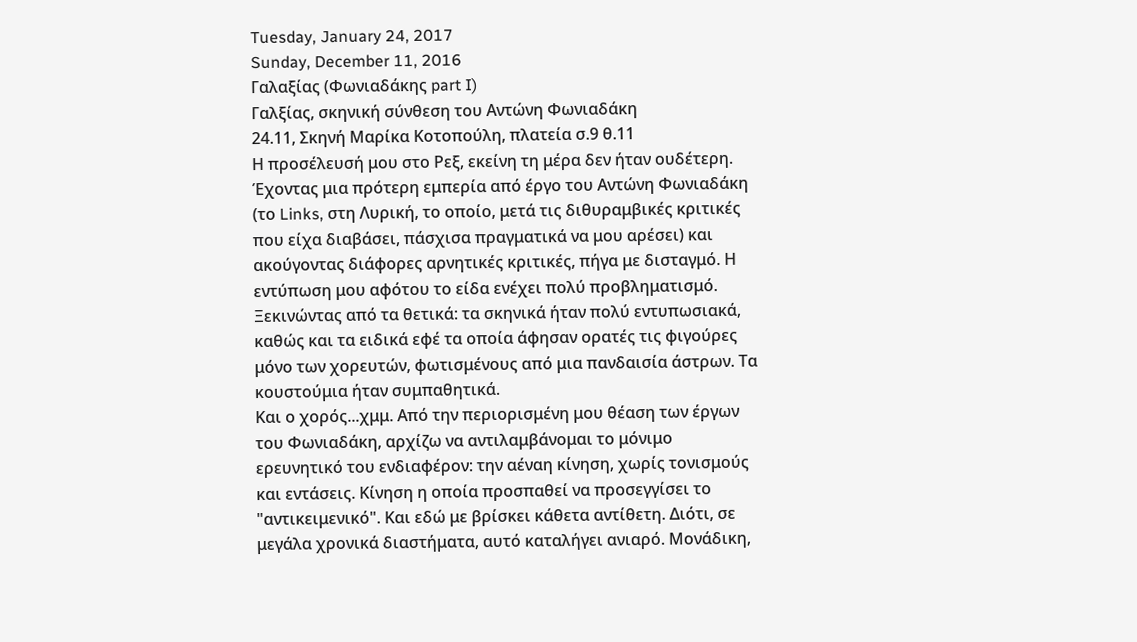Tuesday, January 24, 2017
Sunday, December 11, 2016
Γαλαξίας (Φωνιαδάκης part I)
Γαλξίας, σκηνική σύνθεση του Αντώνη Φωνιαδάκη
24.11, Σκηνή Μαρίκα Κοτοπούλη, πλατεία σ.9 θ.11
Η προσέλευσή μου στο Ρεξ, εκείνη τη μέρα δεν ήταν ουδέτερη. Έχοντας μια πρότερη εμπερία από έργο του Αντώνη Φωνιαδάκη (το Links, στη Λυρική, το οποίο, μετά τις διθυραμβικές κριτικές που είχα διαβάσει, πάσχισα πραγματικά να μου αρέσει) και ακούγοντας διάφορες αρνητικές κριτικές, πήγα με δισταγμό. Η εντύπωση μου αφότου το είδα ενέχει πολύ προβληματισμό.
Ξεκινώντας από τα θετικά: τα σκηνικά ήταν πολύ εντυπωσιακά, καθώς και τα ειδικά εφέ τα οποία άφησαν ορατές τις φιγούρες μόνο των χορευτών, φωτισμένους από μια πανδαισία άστρων. Τα κουστούμια ήταν συμπαθητικά.
Και ο χορός...χμμ. Από την περιορισμένη μου θέαση των έργων του Φωνιαδάκη, αρχίζω να αντιλαμβάνομαι το μόνιμο ερευνητικό του ενδιαφέρον: την αέναη κίνηση, χωρίς τονισμούς και εντάσεις. Κίνηση η οποία προσπαθεί να προσεγγίσει το "αντικειμενικό". Και εδώ με βρίσκει κάθετα αντίθετη. Διότι, σε μεγάλα χρονικά διαστήματα, αυτό καταλήγει ανιαρό. Μονάδικη,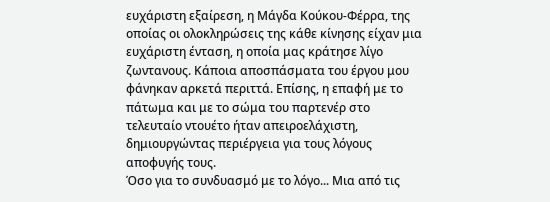ευχάριστη εξαίρεση, η Μάγδα Κούκου-Φέρρα, της οποίας οι ολοκληρώσεις της κάθε κίνησης είχαν μια ευχάριστη ένταση, η οποία μας κράτησε λίγο ζωντανους. Κάποια αποσπάσματα του έργου μου φάνηκαν αρκετά περιττά. Επίσης, η επαφή με το πάτωμα και με το σώμα του παρτενέρ στο τελευταίο ντουέτο ήταν απειροελάχιστη, δημιουργώντας περιέργεια για τους λόγους αποφυγής τους.
Όσο για το συνδυασμό με το λόγο... Μια από τις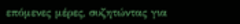επόμενες μέρες, συζητώντας για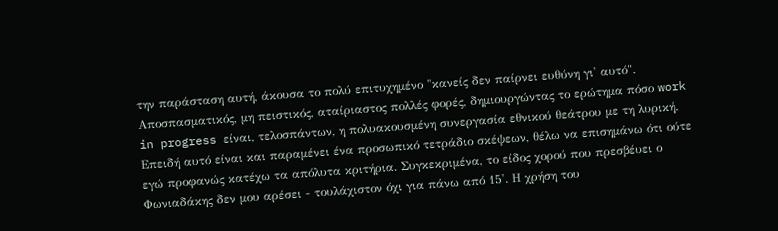την παράσταση αυτή, άκουσα το πολύ επιτυχημένο "κανείς δεν παίρνει ευθύνη γι' αυτό". Αποσπασματικός, μη πειστικός, αταίριαστος πολλές φορές, δημιουργώντας το ερώτημα πόσο work in progress είναι, τελοσπάντων, η πολυακουσμένη συνεργασία εθνικού θεάτρου με τη λυρική.
Επειδή αυτό είναι και παραμένει ένα προσωπικό τετράδιο σκέψεων, θέλω να επισημάνω ότι ούτε εγώ προφανώς κατέχω τα απόλυτα κριτήρια. Συγκεκριμένα, το είδος χορού που πρεσβέυει ο Φωνιαδάκης δεν μου αρέσει - τουλάχιστον όχι για πάνω από 15'. Η χρήση του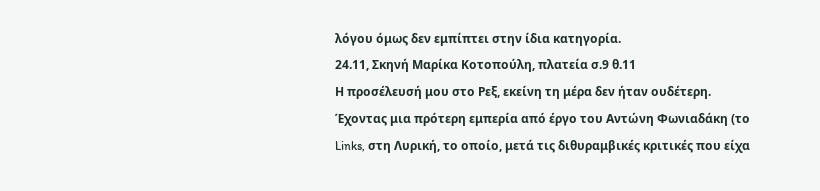λόγου όμως δεν εμπίπτει στην ίδια κατηγορία.
24.11, Σκηνή Μαρίκα Κοτοπούλη, πλατεία σ.9 θ.11
Η προσέλευσή μου στο Ρεξ, εκείνη τη μέρα δεν ήταν ουδέτερη. Έχοντας μια πρότερη εμπερία από έργο του Αντώνη Φωνιαδάκη (το Links, στη Λυρική, το οποίο, μετά τις διθυραμβικές κριτικές που είχα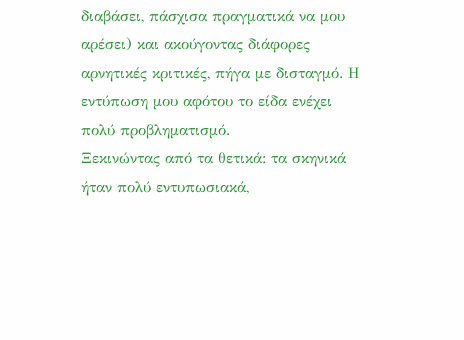διαβάσει, πάσχισα πραγματικά να μου αρέσει) και ακούγοντας διάφορες αρνητικές κριτικές, πήγα με δισταγμό. Η εντύπωση μου αφότου το είδα ενέχει πολύ προβληματισμό.
Ξεκινώντας από τα θετικά: τα σκηνικά ήταν πολύ εντυπωσιακά,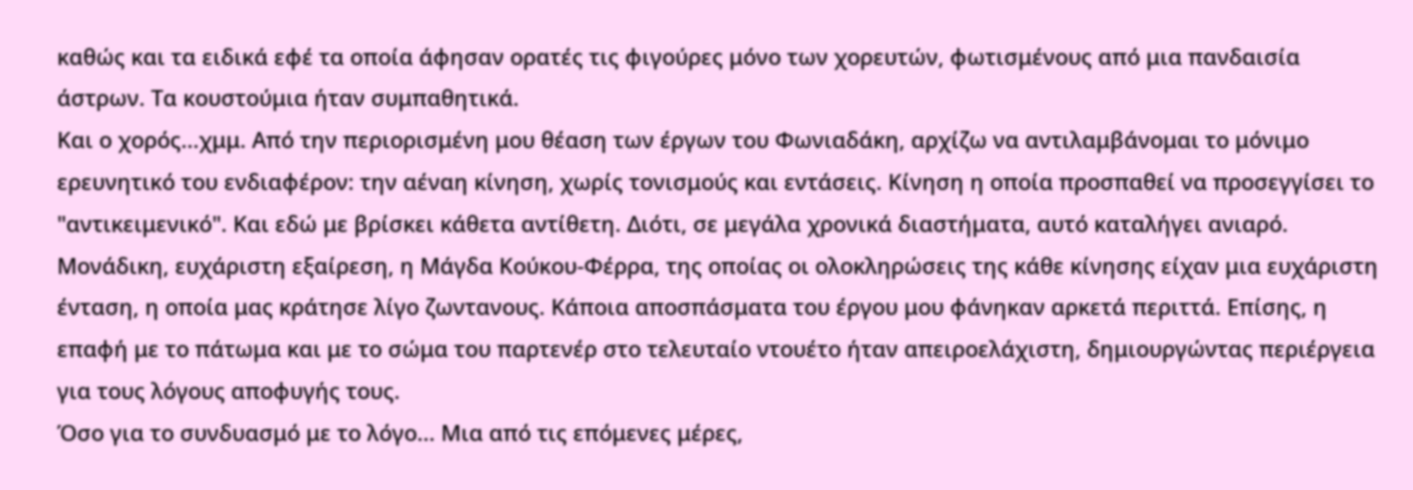καθώς και τα ειδικά εφέ τα οποία άφησαν ορατές τις φιγούρες μόνο των χορευτών, φωτισμένους από μια πανδαισία άστρων. Τα κουστούμια ήταν συμπαθητικά.
Και ο χορός...χμμ. Από την περιορισμένη μου θέαση των έργων του Φωνιαδάκη, αρχίζω να αντιλαμβάνομαι το μόνιμο ερευνητικό του ενδιαφέρον: την αέναη κίνηση, χωρίς τονισμούς και εντάσεις. Κίνηση η οποία προσπαθεί να προσεγγίσει το "αντικειμενικό". Και εδώ με βρίσκει κάθετα αντίθετη. Διότι, σε μεγάλα χρονικά διαστήματα, αυτό καταλήγει ανιαρό. Μονάδικη, ευχάριστη εξαίρεση, η Μάγδα Κούκου-Φέρρα, της οποίας οι ολοκληρώσεις της κάθε κίνησης είχαν μια ευχάριστη ένταση, η οποία μας κράτησε λίγο ζωντανους. Κάποια αποσπάσματα του έργου μου φάνηκαν αρκετά περιττά. Επίσης, η επαφή με το πάτωμα και με το σώμα του παρτενέρ στο τελευταίο ντουέτο ήταν απειροελάχιστη, δημιουργώντας περιέργεια για τους λόγους αποφυγής τους.
Όσο για το συνδυασμό με το λόγο... Μια από τις επόμενες μέρες,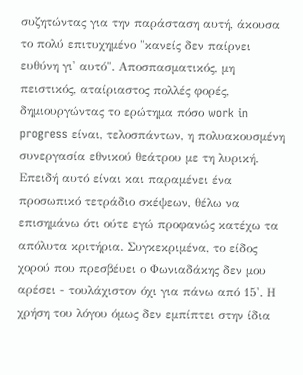συζητώντας για την παράσταση αυτή, άκουσα το πολύ επιτυχημένο "κανείς δεν παίρνει ευθύνη γι' αυτό". Αποσπασματικός, μη πειστικός, αταίριαστος πολλές φορές, δημιουργώντας το ερώτημα πόσο work in progress είναι, τελοσπάντων, η πολυακουσμένη συνεργασία εθνικού θεάτρου με τη λυρική.
Επειδή αυτό είναι και παραμένει ένα προσωπικό τετράδιο σκέψεων, θέλω να επισημάνω ότι ούτε εγώ προφανώς κατέχω τα απόλυτα κριτήρια. Συγκεκριμένα, το είδος χορού που πρεσβέυει ο Φωνιαδάκης δεν μου αρέσει - τουλάχιστον όχι για πάνω από 15'. Η χρήση του λόγου όμως δεν εμπίπτει στην ίδια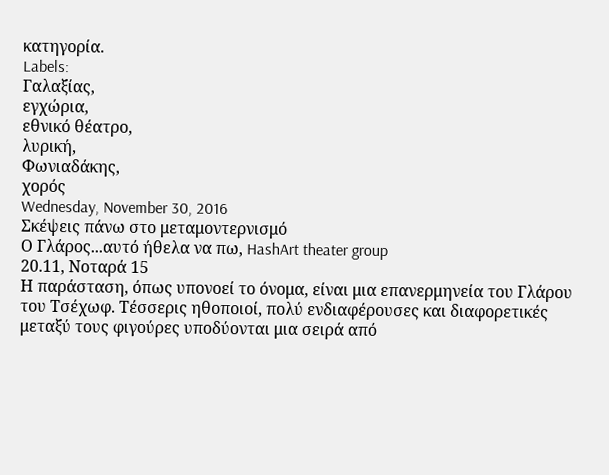κατηγορία.
Labels:
Γαλαξίας,
εγχώρια,
εθνικό θέατρο,
λυρική,
Φωνιαδάκης,
χορός
Wednesday, November 30, 2016
Σκέψεις πάνω στο μεταμοντερνισμό
Ο Γλάρος...αυτό ήθελα να πω, HashArt theater group
20.11, Νοταρά 15
Η παράσταση, όπως υπονοεί το όνομα, είναι μια επανερμηνεία του Γλάρου του Τσέχωφ. Τέσσερις ηθοποιοί, πολύ ενδιαφέρουσες και διαφορετικές μεταξύ τους φιγούρες υποδύονται μια σειρά από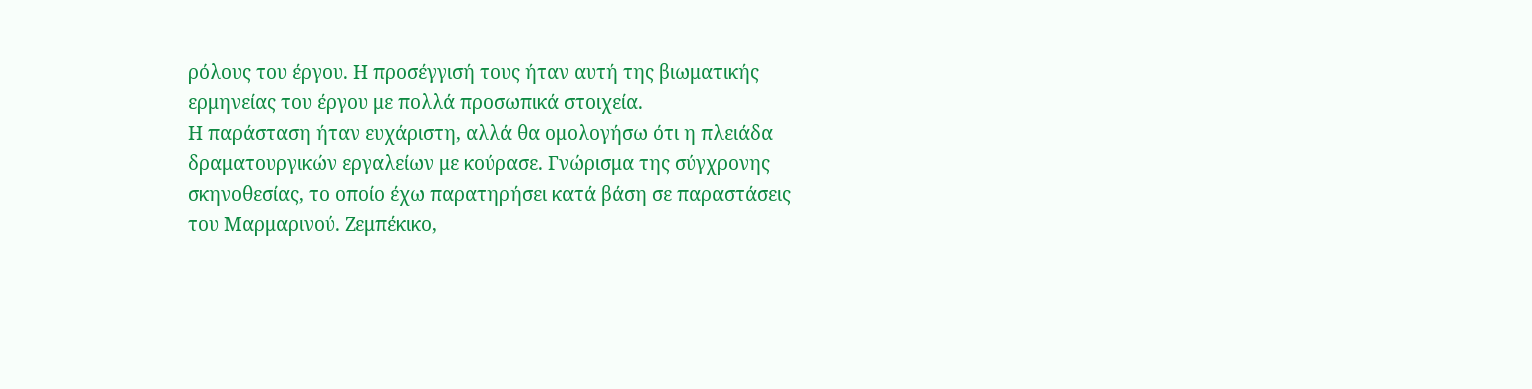ρόλους του έργου. Η προσέγγισή τους ήταν αυτή της βιωματικής ερμηνείας του έργου με πολλά προσωπικά στοιχεία.
Η παράσταση ήταν ευχάριστη, αλλά θα ομολογήσω ότι η πλειάδα δραματουργικών εργαλείων με κούρασε. Γνώρισμα της σύγχρονης σκηνοθεσίας, το οποίο έχω παρατηρήσει κατά βάση σε παραστάσεις του Μαρμαρινού. Ζεμπέκικο,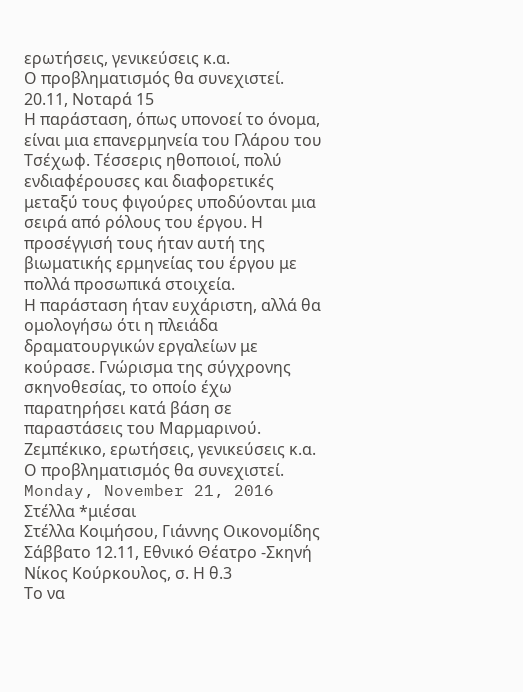ερωτήσεις, γενικεύσεις κ.α.
Ο προβληματισμός θα συνεχιστεί.
20.11, Νοταρά 15
Η παράσταση, όπως υπονοεί το όνομα, είναι μια επανερμηνεία του Γλάρου του Τσέχωφ. Τέσσερις ηθοποιοί, πολύ ενδιαφέρουσες και διαφορετικές μεταξύ τους φιγούρες υποδύονται μια σειρά από ρόλους του έργου. Η προσέγγισή τους ήταν αυτή της βιωματικής ερμηνείας του έργου με πολλά προσωπικά στοιχεία.
Η παράσταση ήταν ευχάριστη, αλλά θα ομολογήσω ότι η πλειάδα δραματουργικών εργαλείων με κούρασε. Γνώρισμα της σύγχρονης σκηνοθεσίας, το οποίο έχω παρατηρήσει κατά βάση σε παραστάσεις του Μαρμαρινού. Ζεμπέκικο, ερωτήσεις, γενικεύσεις κ.α.
Ο προβληματισμός θα συνεχιστεί.
Monday, November 21, 2016
Στέλλα *μιέσαι
Στέλλα Κοιμήσου, Γιάννης Οικονομίδης
Σάββατο 12.11, Εθνικό Θέατρο -Σκηνή Νίκος Κούρκουλος, σ. Η θ.3
Το να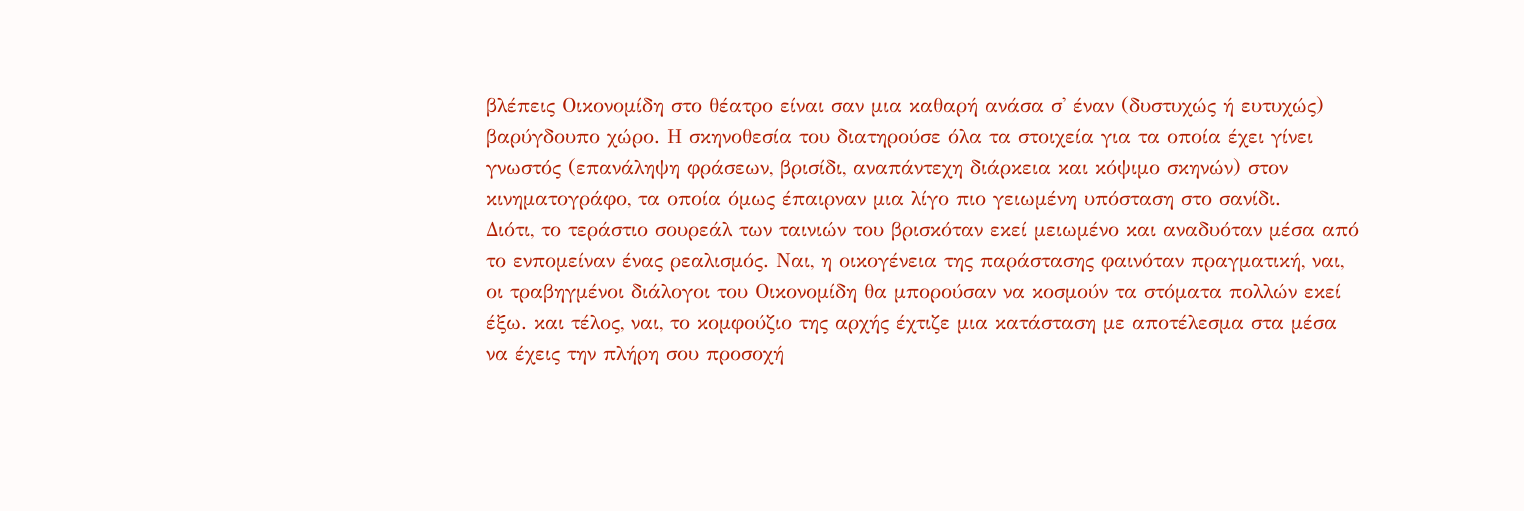βλέπεις Οικονομίδη στο θέατρο είναι σαν μια καθαρή ανάσα σ' έναν (δυστυχώς ή ευτυχώς) βαρύγδουπο χώρο. Η σκηνοθεσία του διατηρούσε όλα τα στοιχεία για τα οποία έχει γίνει γνωστός (επανάληψη φράσεων, βρισίδι, αναπάντεχη διάρκεια και κόψιμο σκηνών) στον κινηματογράφο, τα οποία όμως έπαιρναν μια λίγο πιο γειωμένη υπόσταση στο σανίδι.
Διότι, το τεράστιο σουρεάλ των ταινιών του βρισκόταν εκεί μειωμένο και αναδυόταν μέσα από το ενπομείναν ένας ρεαλισμός. Ναι, η οικογένεια της παράστασης φαινόταν πραγματική, ναι, οι τραβηγμένοι διάλογοι του Οικονομίδη θα μπορούσαν να κοσμούν τα στόματα πολλών εκεί έξω. και τέλος, ναι, το κομφούζιο της αρχής έχτιζε μια κατάσταση με αποτέλεσμα στα μέσα να έχεις την πλήρη σου προσοχή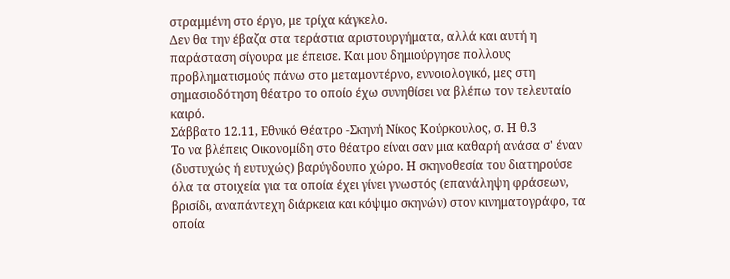στραμμένη στο έργο, με τρίχα κάγκελο.
Δεν θα την έβαζα στα τεράστια αριστουργήματα, αλλά και αυτή η παράσταση σίγουρα με έπεισε. Και μου δημιούργησε πολλους προβληματισμούς πάνω στο μεταμοντέρνο, εννοιολογικό, μες στη σημασιοδότηση θέατρο το οποίο έχω συνηθίσει να βλέπω τον τελευταίο καιρό.
Σάββατο 12.11, Εθνικό Θέατρο -Σκηνή Νίκος Κούρκουλος, σ. Η θ.3
Το να βλέπεις Οικονομίδη στο θέατρο είναι σαν μια καθαρή ανάσα σ' έναν (δυστυχώς ή ευτυχώς) βαρύγδουπο χώρο. Η σκηνοθεσία του διατηρούσε όλα τα στοιχεία για τα οποία έχει γίνει γνωστός (επανάληψη φράσεων, βρισίδι, αναπάντεχη διάρκεια και κόψιμο σκηνών) στον κινηματογράφο, τα οποία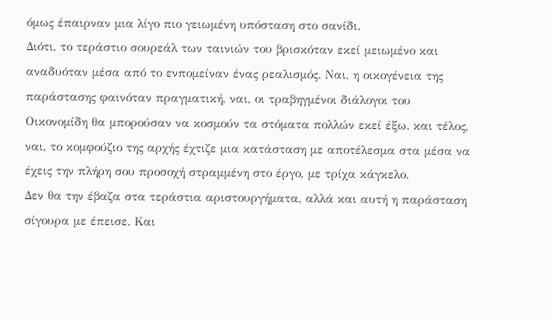όμως έπαιρναν μια λίγο πιο γειωμένη υπόσταση στο σανίδι.
Διότι, το τεράστιο σουρεάλ των ταινιών του βρισκόταν εκεί μειωμένο και αναδυόταν μέσα από το ενπομείναν ένας ρεαλισμός. Ναι, η οικογένεια της παράστασης φαινόταν πραγματική, ναι, οι τραβηγμένοι διάλογοι του Οικονομίδη θα μπορούσαν να κοσμούν τα στόματα πολλών εκεί έξω. και τέλος, ναι, το κομφούζιο της αρχής έχτιζε μια κατάσταση με αποτέλεσμα στα μέσα να έχεις την πλήρη σου προσοχή στραμμένη στο έργο, με τρίχα κάγκελο.
Δεν θα την έβαζα στα τεράστια αριστουργήματα, αλλά και αυτή η παράσταση σίγουρα με έπεισε. Και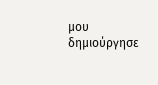μου δημιούργησε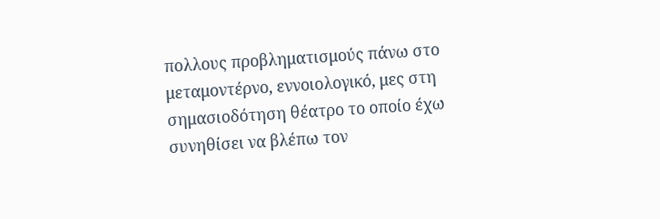πολλους προβληματισμούς πάνω στο μεταμοντέρνο, εννοιολογικό, μες στη σημασιοδότηση θέατρο το οποίο έχω συνηθίσει να βλέπω τον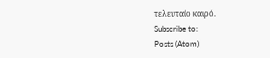τελευταίο καιρό.
Subscribe to:
Posts (Atom)